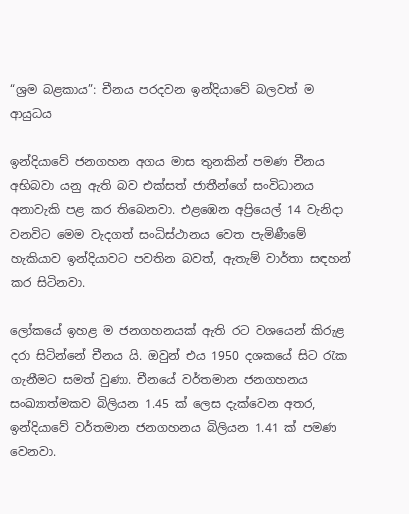“ශ්‍රම බළකාය”: චීනය පරදවන ඉන්දියාවේ බලවත් ම ආයුධය

ඉන්දියාවේ ජනගහන අගය මාස තුනකින් පමණ චීනය අභිබවා යනු ඇති බව එක්සත් ජාතීන්ගේ සංවිධානය අනාවැකි පළ කර තිබෙනවා. එළඹෙන අප්‍රියෙල් 14 වැනිදා වනවිට මෙම වැදගත් සංධිස්ථානය වෙත පැමිණීමේ හැකියාව ඉන්දියාවට පවතින බවත්, ඇතැම් වාර්තා සඳහන් කර සිටිනවා.

ලෝකයේ ඉහළ ම ජනගහනයක් ඇති රට වශයෙන් කිරුළ දරා සිටින්නේ චීනය යි. ඔවුන් එය 1950 දශකයේ සිට රැක ගැනීමට සමත් වුණා. චීනයේ වර්තමාන ජනගහනය සංඛ්‍යාත්මකව බිලියන 1.45 ක් ලෙස දැක්වෙන අතර, ඉන්දියාවේ වර්තමාන ජනගහනය බිලියන 1.41 ක් පමණ වෙනවා.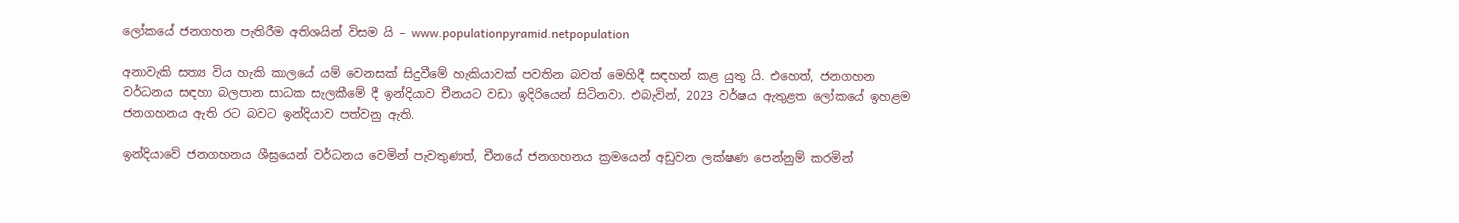ලෝකයේ ජනගහන පැතිරීම අතිශයින් විසම යි – www.populationpyramid.netpopulation

අනාවැකි සත්‍ය විය හැකි කාලයේ යම් වෙනසක් සිදුවීමේ හැකියාවක් පවතින බවත් මෙහිදී සඳහන් කළ යුතු යි. එහෙත්, ජනගහන වර්ධනය සඳහා බලපාන සාධක සැලකීමේ දී ඉන්දියාව චීනයට වඩා ඉදිරියෙන් සිටිනවා. එබැවින්, 2023 වර්ෂය ඇතුළත ලෝකයේ ඉහළම ජනගහනය ඇති රට බවට ඉන්දියාව පත්වනු ඇති.

ඉන්දියාවේ ජනගහනය ශීඝ්‍රයෙන් වර්ධනය වෙමින් පැවතුණත්, චීනයේ ජනගහනය ක්‍රමයෙන් අඩුවන ලක්ෂණ පෙන්නුම් කරමින්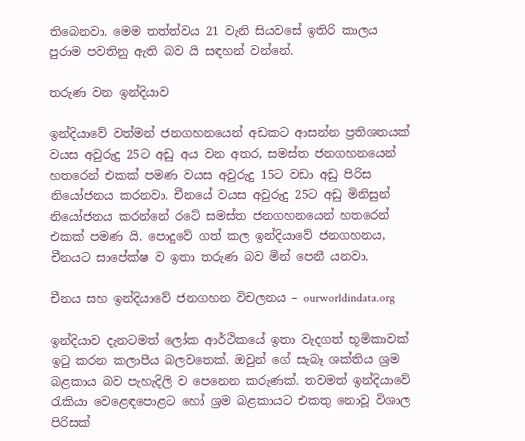තිබෙනවා. මෙම තත්ත්වය 21 වැනි සියවසේ ඉතිරි කාලය පුරාම පවතිනු ඇති බව යි සඳහන් වන්නේ.

තරුණ වන ඉන්දියාව

ඉන්දියාවේ වත්මන් ජනගහනයෙන් අඩකට ආසන්න ප්‍රතිශතයක් වයස අවුරුදු 25ට අඩු අය වන අතර, සමස්ත ජනගහනයෙන් හතරෙන් එකක් පමණ වයස අවුරුදු 15ට වඩා අඩු පිරිස නියෝජනය කරනවා. චීනයේ වයස අවුරුදු 25ට අඩු මිනිසුන් නියෝජනය කරන්නේ රටේ සමස්ත ජනගහනයෙන් හතරෙන් එකක් පමණ යි. පොදුවේ ගත් කල ඉන්දියාවේ ජනගහනය, චීනයට සාපේක්ෂ ව ඉතා තරුණ බව මින් පෙනී යනවා.

චීනය සහ ඉන්දියාවේ ජනගහන විචලනය – ourworldindata.org

ඉන්දියාව දැනටමත් ලෝක ආර්ථිකයේ ඉතා වැදගත් භූමිකාවක් ඉටු කරන කලාපීය බලවතෙක්. ඔවුන් ගේ සැබෑ ශක්තිය ශ්‍රම බළකාය බව පැහැදිලි ව පෙනෙන කරුණක්. තවමත් ඉන්දියාවේ රැකියා වෙළෙඳපොළට හෝ ශ්‍රම බළකායට එකතු නොවූ විශාල පිරිසක්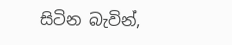සිටින බැවින්,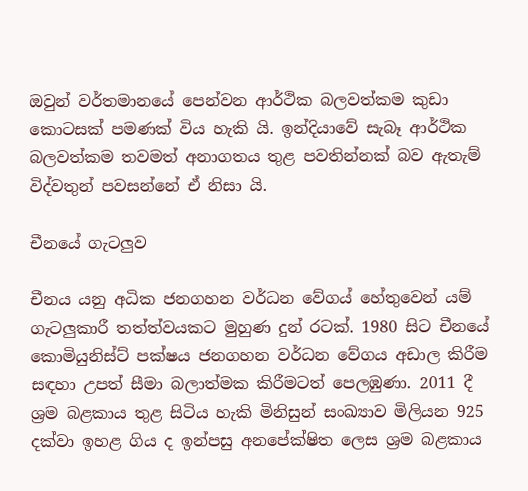ඔවුන් වර්තමානයේ පෙන්වන ආර්ථික බලවත්කම කුඩා කොටසක් පමණක් විය හැකි යි. ඉන්දියාවේ සැබෑ ආර්ථික බලවත්කම තවමත් අනාගතය තුළ පවතින්නක් බව ඇතැම් විද්වතුන් පවසන්නේ ඒ නිසා යි.

චීනයේ ගැටලුව

චීනය යනු අධික ජනගහන වර්ධන වේගය් හේතුවෙන් යම් ගැටලුකාරී තත්ත්වයකට මුහුණ දුන් රටක්. 1980 සිට චීනයේ කොමියුනිස්ට් පක්ෂය ජනගහන වර්ධන වේගය අඩාල කිරීම සඳහා උපත් සීමා බලාත්මක කිරීමටත් පෙලඹුණා. 2011 දී ශ්‍රම බළකාය තුළ සිටිය හැකි මිනිසුන් සංඛ්‍යාව මිලියන 925 දක්වා ඉහළ ගිය ද ඉන්පසු අනපේක්ෂිත ලෙස ශ්‍රම බළකාය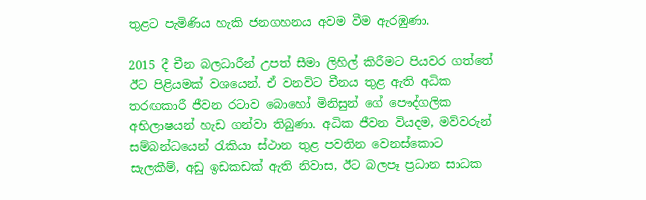තුළට පැමිණිය හැකි ජනගහනය අවම වීම ඇරඹුණා.

2015 දී චීන බලධාරීන් උපත් සීමා ලිහිල් කිරීමට පියවර ගත්තේ ඊට පිළියමක් වශයෙන්. ඒ වනවිට චීනය තුළ ඇති අධික තරඟකාරී ජීවන රටාව බොහෝ මිනිසුන් ගේ පෞද්ගලික අභිලාෂයන් හැඩ ගන්වා තිබුණා. අධික ජීවන වියදම, මව්වරුන් සම්බන්ධයෙන් රැකියා ස්ථාන තුළ පවතින වෙනස්කොට සැලකීම්, අඩු ඉඩකඩක් ඇති නිවාස, ඊට බලපෑ ප්‍රධාන සාධක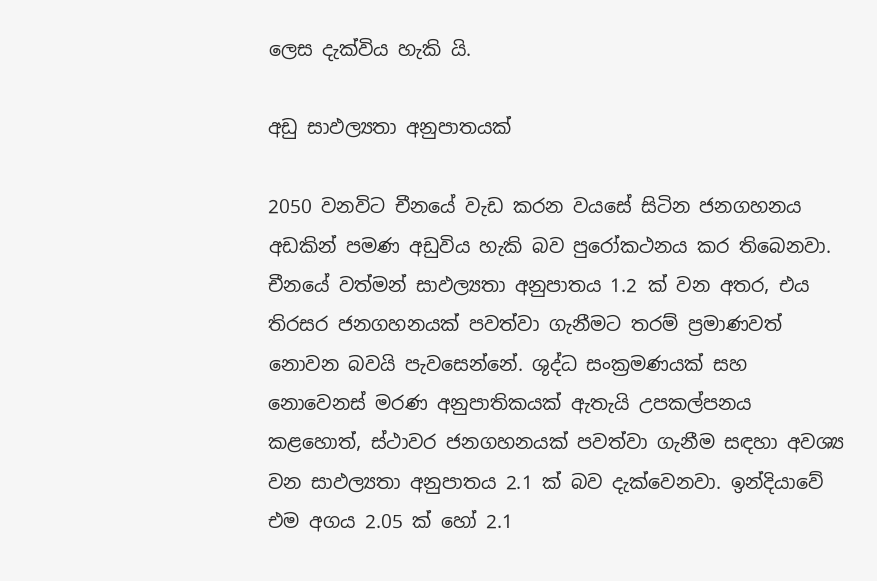ලෙස දැක්විය හැකි යි.

අඩු සාඵල්‍යතා අනුපාතයක්

2050 වනවිට චීනයේ වැඩ කරන වයසේ සිටින ජනගහනය අඩකින් පමණ අඩුවිය හැකි බව පුරෝකථනය කර තිබෙනවා. චීනයේ වත්මන් සාඵල්‍යතා අනුපාතය 1.2 ක් වන අතර, එය තිරසර ජනගහනයක් පවත්වා ගැනීමට තරම් ප්‍රමාණවත් නොවන බවයි පැවසෙන්නේ. ශුද්ධ සංක්‍රමණයක් සහ නොවෙනස් මරණ අනුපාතිකයක් ඇතැයි උපකල්පනය කළහොත්, ස්ථාවර ජනගහනයක් පවත්වා ගැනීම සඳහා අවශ්‍ය වන සාඵල්‍යතා අනුපාතය 2.1 ක් බව දැක්වෙනවා. ඉන්දියාවේ එම අගය 2.05 ක් හෝ 2.1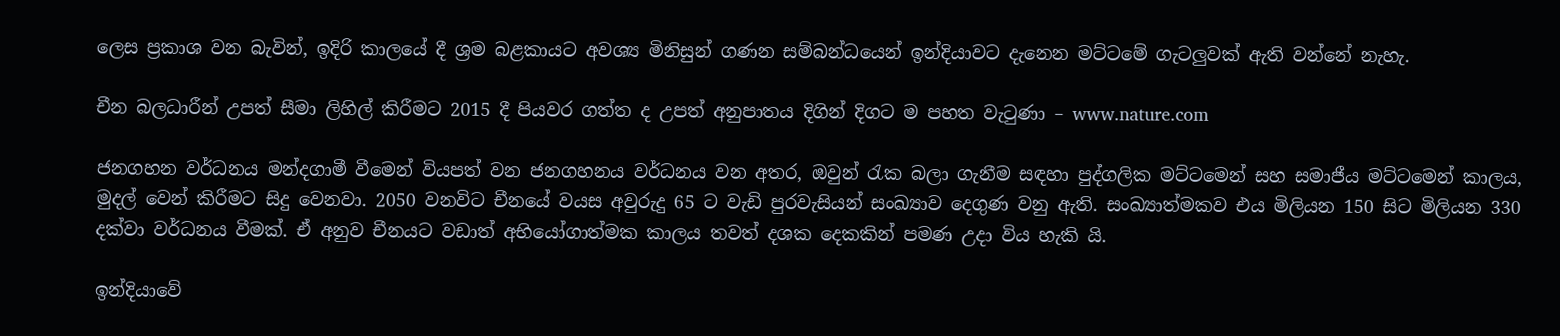ලෙස ප්‍රකාශ වන බැවින්, ඉදිරි කාලයේ දී ශ්‍රම බළකායට අවශ්‍ය මිනිසුන් ගණන සම්බන්ධයෙන් ඉන්දියාවට දැනෙන මට්ටමේ ගැටලුවක් ඇති වන්නේ නැහැ.

චීන බලධාරීන් උපත් සීමා ලිහිල් කිරීමට 2015 දී පියවර ගත්ත ද උපත් අනුපාතය දිගින් දිගට ම පහත වැටුණා – www.nature.com

ජනගහන වර්ධනය මන්දගාමී වීමෙන් වියපත් වන ජනගහනය වර්ධනය වන අතර, ඔවුන් රැක බලා ගැනීම සඳහා පුද්ගලික මට්ටමෙන් සහ සමාජීය මට්ටමෙන් කාලය, මුදල් වෙන් කිරීමට සිදු වෙනවා. 2050 වනවිට චීනයේ වයස අවුරුදු 65 ට වැඩි පුරවැසියන් සංඛ්‍යාව දෙගුණ වනු ඇති. සංඛ්‍යාත්මකව එය මිලියන 150 සිට මිලියන 330 දක්වා වර්ධනය වීමක්. ඒ අනුව චීනයට වඩාත් අභියෝගාත්මක කාලය තවත් දශක දෙකකින් පමණ උදා විය හැකි යි.

ඉන්දියාවේ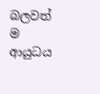බලවත් ම ආයුධය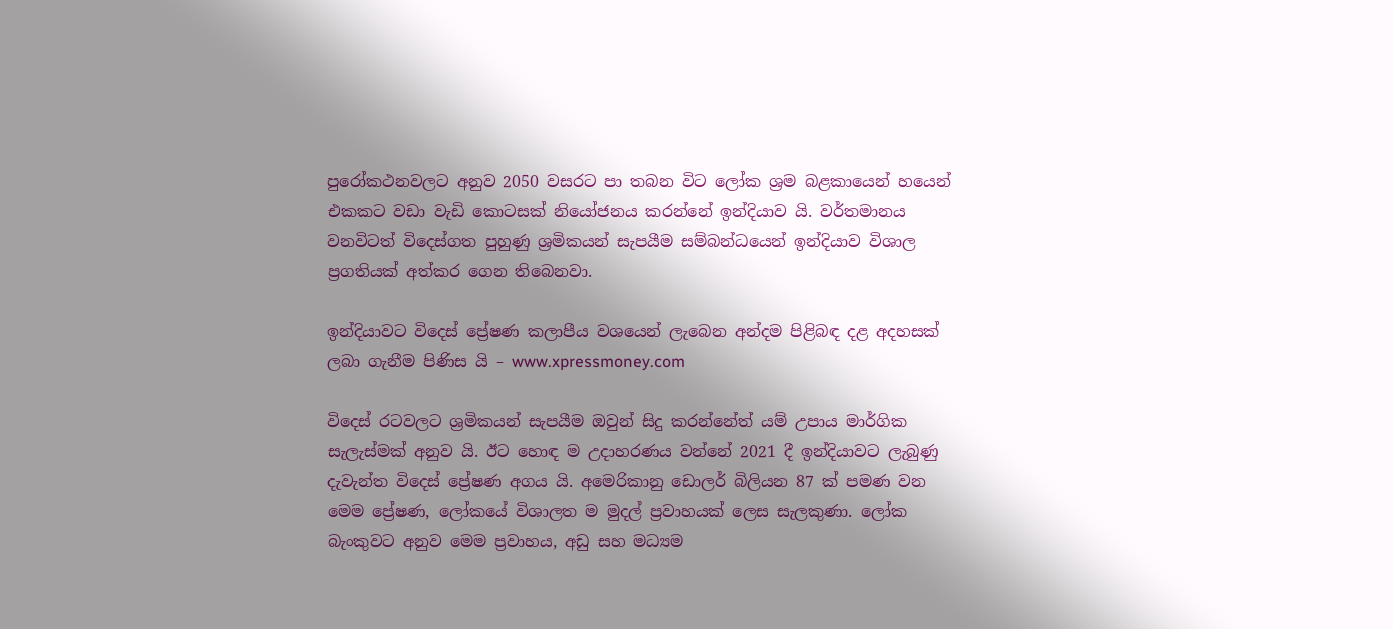පුරෝකථනවලට අනුව 2050 වසරට පා තබන විට ලෝක ශ්‍රම බළකායෙන් හයෙන් එකකට වඩා වැඩි කොටසක් නියෝජනය කරන්නේ ඉන්දියාව යි. වර්තමානය වනවිටත් විදෙස්ගත පුහුණු ශ්‍රමිකයන් සැපයීම සම්බන්ධයෙන් ඉන්දියාව විශාල ප්‍රගතියක් අත්කර ගෙන තිබෙනවා.

ඉන්දියාවට විදෙස් ප්‍රේෂණ කලාපීය වශයෙන් ලැබෙන අන්දම පිළිබඳ දළ අදහසක් ලබා ගැනීම පිණිස යි – www.xpressmoney.com

විදෙස් රටවලට ශ්‍රමිකයන් සැපයීම ඔවුන් සිදු කරන්නේත් යම් උපාය මාර්ගික සැලැස්මක් අනුව යි. ඊට හොඳ ම උදාහරණය වන්නේ 2021 දී ඉන්දියාවට ලැබුණු දැවැන්ත විදෙස් ප්‍රේෂණ අගය යි. අමෙරිකානු ඩොලර් බිලියන 87 ක් පමණ වන මෙම ප්‍රේෂණ, ලෝකයේ විශාලත ම මුදල් ප්‍රවාහයක් ලෙස සැලකුණා. ලෝක බැංකුවට අනුව මෙම ප්‍රවාහය, අඩු සහ මධ්‍යම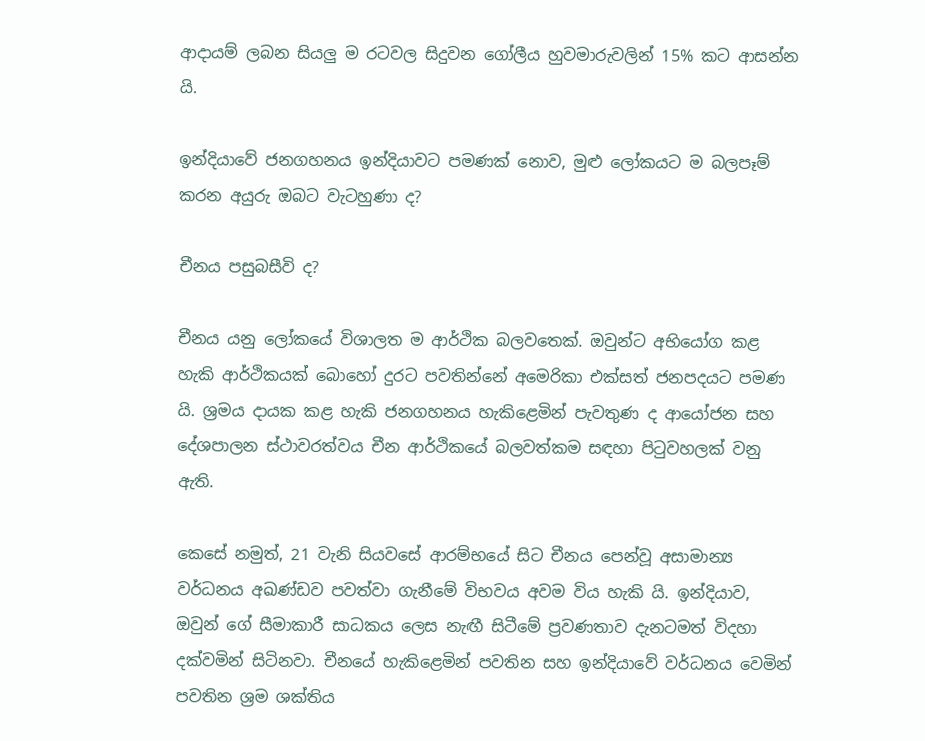ආදායම් ලබන සියලු ම රටවල සිදුවන ගෝලීය හුවමාරුවලින් 15% කට ආසන්න යි.

ඉන්දියාවේ ජනගහනය ඉන්දියාවට පමණක් නොව, මුළු ලෝකයට ම බලපෑම් කරන අයුරු ඔබට වැටහුණා ද?

චීනය පසුබසීවි ද?

චීනය යනු ලෝකයේ විශාලත ම ආර්ථික බලවතෙක්. ඔවුන්ට අභියෝග කළ හැකි ආර්ථිකයක් බොහෝ දුරට පවතින්නේ අමෙරිකා එක්සත් ජනපදයට පමණ යි. ශ්‍රමය දායක කළ හැකි ජනගහනය හැකිළෙමින් පැවතුණ ද ආයෝජන සහ දේශපාලන ස්ථාවරත්වය චීන ආර්ථිකයේ බලවත්කම සඳහා පිටුවහලක් වනු ඇති.

කෙසේ නමුත්, 21 වැනි සියවසේ ආරම්භයේ සිට චීනය පෙන්වූ අසාමාන්‍ය වර්ධනය අඛණ්ඩව පවත්වා ගැනීමේ විභවය අවම විය හැකි යි. ඉන්දියාව, ඔවුන් ගේ සීමාකාරී සාධකය ලෙස නැඟී සිටීමේ ප්‍රවණතාව දැනටමත් විදහා දක්වමින් සිටිනවා. චීනයේ හැකිළෙමින් පවතින සහ ඉන්දියාවේ වර්ධනය වෙමින් පවතින ශ්‍රම ශක්තිය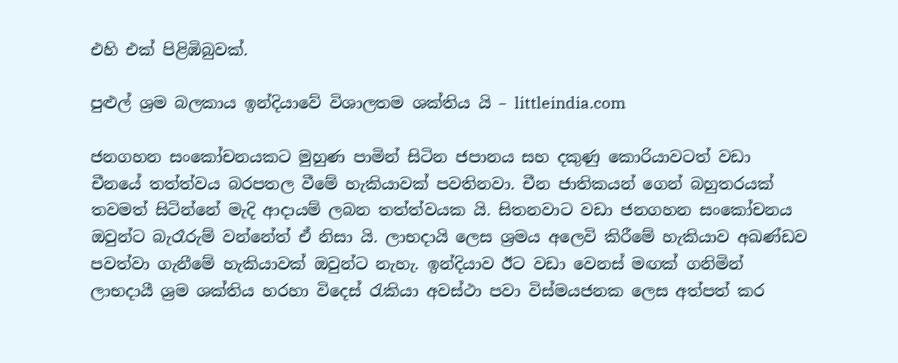එහි එක් පිළිඹිබුවක්.

පුළුල් ශ්‍රම බලකාය ඉන්දියාවේ විශාලතම ශක්තිය යි – littleindia.com

ජනගහන සංකෝචනයකට මුහුණ පාමින් සිටින ජපානය සහ දකුණු කොරියාවටත් වඩා චීනයේ තත්ත්වය බරපතල වීමේ හැකියාවක් පවතිනවා. චීන ජාතිකයන් ගෙන් බහුතරයක් තවමත් සිටින්නේ මැදි ආදායම් ලබන තත්ත්වයක යි. සිතනවාට වඩා ජනගහන සංකෝචනය ඔවුන්ට බැරෑරුම් වන්නේත් ඒ නිසා යි. ලාභදායි ලෙස ශ්‍රමය අලෙවි කිරීමේ හැකියාව අඛණ්ඩව පවත්වා ගැනීමේ හැකියාවක් ඔවුන්ට නැහැ. ඉන්දියාව ඊට වඩා වෙනස් මඟක් ගනිමින් ලාභදායී ශ්‍රම ශක්තිය හරහා විදෙස් රැකියා අවස්ථා පවා විස්මයජනක ලෙස අත්පත් කර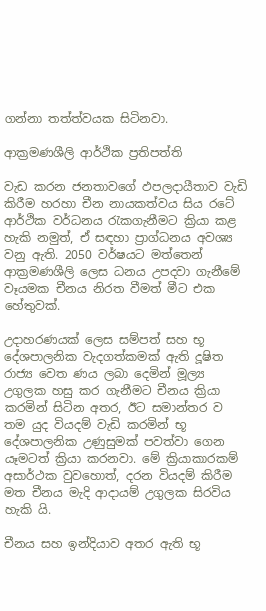ගන්නා තත්ත්වයක සිටිනවා.

ආක්‍රමණශීලි ආර්ථික ප්‍රතිපත්ති

වැඩ කරන ජනතාවගේ ඵපලදායීතාව වැඩි කිරීම හරහා චීන නායකත්වය සිය රටේ ආර්ථික වර්ධනය රැකගැනීමට ක්‍රියා කළ හැකි නමුත්, ඒ සඳහා ප්‍රාග්ධනය අවශ්‍ය වනු ඇති. 2050 වර්ෂයට මත්තෙන් ආක්‍රමණශීලි ලෙස ධනය උපදවා ගැනීමේ වෑයමක චීනය නිරත වීමත් මීට එක හේතුවක්.

උදාහරණයක් ලෙස සම්පත් සහ භූ දේශපාලනික වැදගත්කමක් ඇති දූෂිත රාජ්‍ය වෙත ණය ලබා දෙමින් මූල්‍ය උගුලක හසු කර ගැනීමට චීනය ක්‍රියා කරමින් සිටින අතර, ඊට සමාන්තර ව තම යුද වියදම් වැඩි කරමින් භූ දේශපාලනික උණුසුමක් පවත්වා ගෙන යෑමටත් ක්‍රියා කරනවා. මේ ක්‍රියාකාරකම් අසාර්ථක වුවහොත්, දරන වියදම් කිරීම මත චීනය මැදි ආදායම් උගුලක සිරවිය හැකි යි.

චීනය සහ ඉන්දියාව අතර ඇති භූ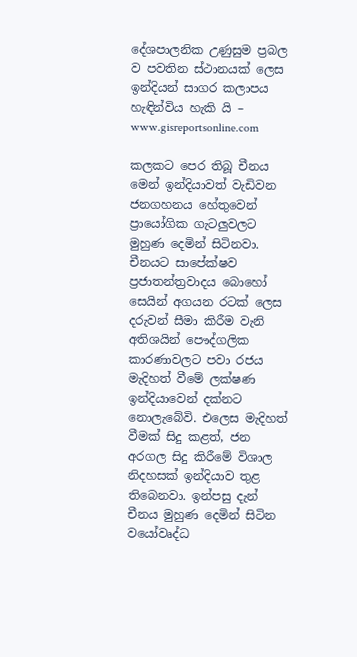දේශපාලනික උණුසුම ප්‍රබල ව පවතින ස්ථානයක් ලෙස ඉන්දියන් සාගර කලාපය හැඳින්විය හැකි යි – www.gisreportsonline.com

කලකට පෙර තිබූ චීනය මෙන් ඉන්දියාවත් වැඩිවන ජනගහනය හේතුවෙන් ප්‍රායෝගික ගැටලුවලට මුහුණ දෙමින් සිටිනවා. චීනයට සාපේක්ෂව ප්‍රජාතන්ත්‍රවාදය බොහෝ සෙයින් අගයන රටක් ලෙස දරුවන් සීමා කිරීම වැනි අතිශයින් පෞද්ගලික කාරණාවලට පවා රජය මැදිහත් වීමේ ලක්ෂණ ඉන්දියාවෙන් දක්නට නොලැබේවි. එලෙස මැදිහත් වීමක් සිදු කළත්, ජන අරගල සිදු කිරීමේ විශාල නිදහසක් ඉන්දියාව තුළ තිබෙනවා. ඉන්පසු දැන් චීනය මුහුණ දෙමින් සිටින වයෝවෘද්ධ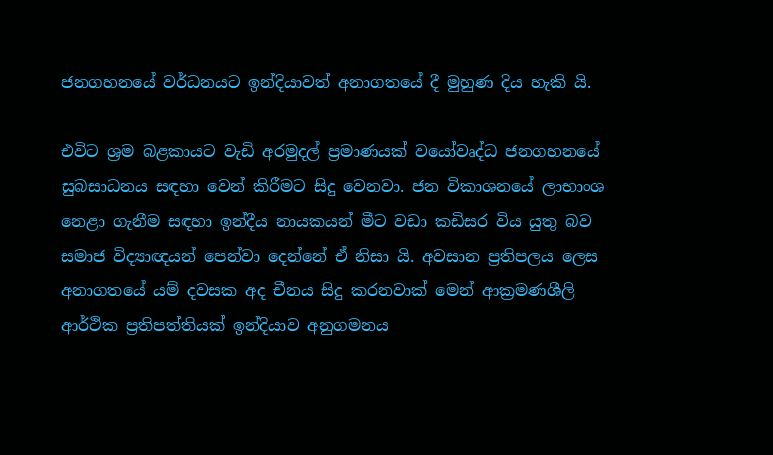ජනගහනයේ වර්ධනයට ඉන්දියාවත් අනාගතයේ දී මුහුණ දිය හැකි යි.

එවිට ශ්‍රම බළකායට වැඩි අරමුදල් ප්‍රමාණයක් වයෝවෘද්ධ ජනගහනයේ සුබසාධනය සඳහා වෙන් කිරීමට සිදු වෙනවා. ජන විකාශනයේ ලාභාංශ නෙළා ගැනීම සඳහා ඉන්දීය නායකයන් මීට වඩා කඩිසර විය යුතු බව සමාජ විද්‍යාඥයන් පෙන්වා දෙන්නේ ඒ නිසා යි. අවසාන ප්‍රතිපලය ලෙස අනාගතයේ යම් දවසක අද චීනය සිදු කරනවාක් මෙන් ආක්‍රමණශීලි ආර්ථික ප්‍රතිපත්තියක් ඉන්දියාව අනුගමනය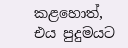කළහොත්, එය පුදුමයට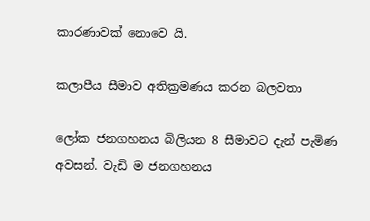කාරණාවක් නොවෙ යි.

කලාපීය සීමාව අතික්‍රමණය කරන බලවතා

ලෝක ජනගහනය බිලියන 8 සීමාවට දැන් පැමිණ අවසන්. වැඩි ම ජනගහනය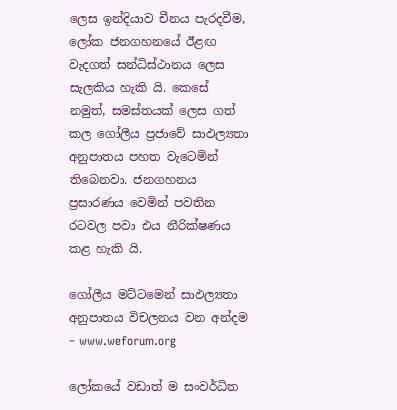ලෙස ඉන්දියාව චීනය පැරදවීම, ලෝක ජනගහනයේ ඊළඟ වැදගත් සන්ධිස්ථානය ලෙස සැලකිය හැකි යි. කෙසේ නමුත්, සමස්තයක් ලෙස ගත් කල ගෝලීය ප්‍රජාවේ සාඵල්‍යතා අනුපාතය පහත වැටෙමින් තිබෙනවා. ජනගහනය ප්‍රසාරණය වෙමින් පවතින රටවල පවා එය නීරික්ෂණය කළ හැකි යි.

ගෝලීය මට්ටමෙන් සාඵල්‍යතා අනුපාතය විචලනය වන අන්දම – www.weforum.org

ලෝකයේ වඩාත් ම සංවර්ධිත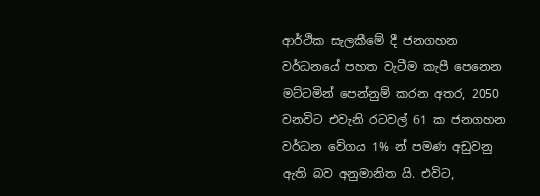ආර්ථික සැලකීමේ දී ජනගහන වර්ධනයේ පහත වැටීම කැපී පෙනෙන මට්ටමින් පෙන්නුම් කරන අතර, 2050 වනවිට එවැනි රටවල් 61 ක ජනගහන වර්ධන වේගය 1% න් පමණ අඩුවනු ඇති බව අනුමානිත යි. එවිට,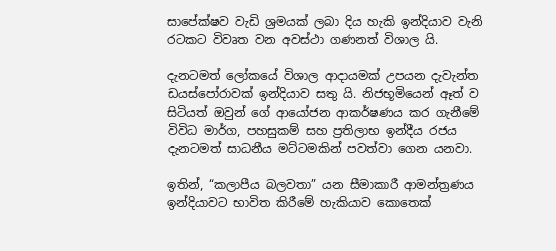සාපේක්ෂව වැඩි ශ්‍රමයක් ලබා දිය හැකි ඉන්දියාව වැනි රටකට විවෘත වන අවස්ථා ගණනත් විශාල යි.

දැනටමත් ලෝකයේ විශාල ආදායමක් උපයන දැවැන්ත ඩයස්පෝරාවක් ඉන්දියාව සතු යි. නිජභූමියෙන් ඈත් ව සිටියත් ඔවුන් ගේ ආයෝජන ආකර්ෂණය කර ගැනීමේ විවිධ මාර්ග, පහසුකම් සහ ප්‍රතිලාභ ඉන්දීය රජය දැනටමත් සාධනීය මට්ටමකින් පවත්වා ගෙන යනවා.

ඉතින්, “කලාපීය බලවතා” යන සීමාකාරී ආමන්ත්‍රණය ඉන්දියාවට භාවිත කිරීමේ හැකියාව කොතෙක්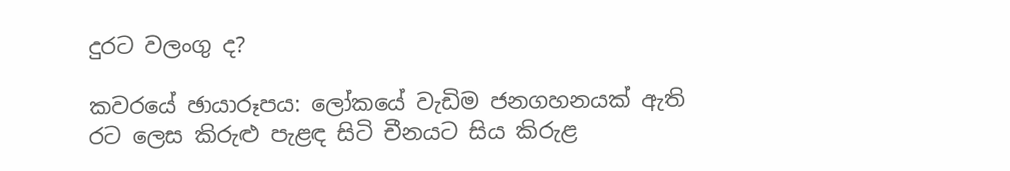දුරට වලංගු ද?

කවරයේ ඡායාරූපය: ලෝකයේ වැඩිම ජනගහනයක් ඇති රට ලෙස කිරුළු පැළඳ සිටි චීනයට සිය කිරුළ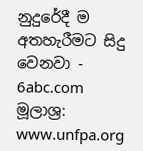නුදුරේදී ම අතහැරීමට සිදු වෙනවා - 6abc.com
මූලාශ්‍ර:
www.unfpa.org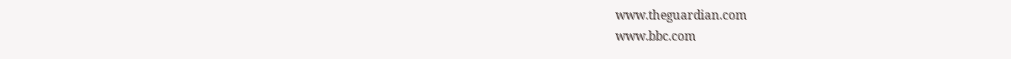www.theguardian.com
www.bbc.com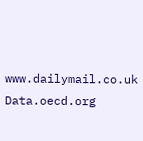www.dailymail.co.uk
Data.oecd.org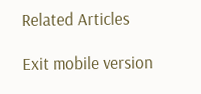Related Articles

Exit mobile version